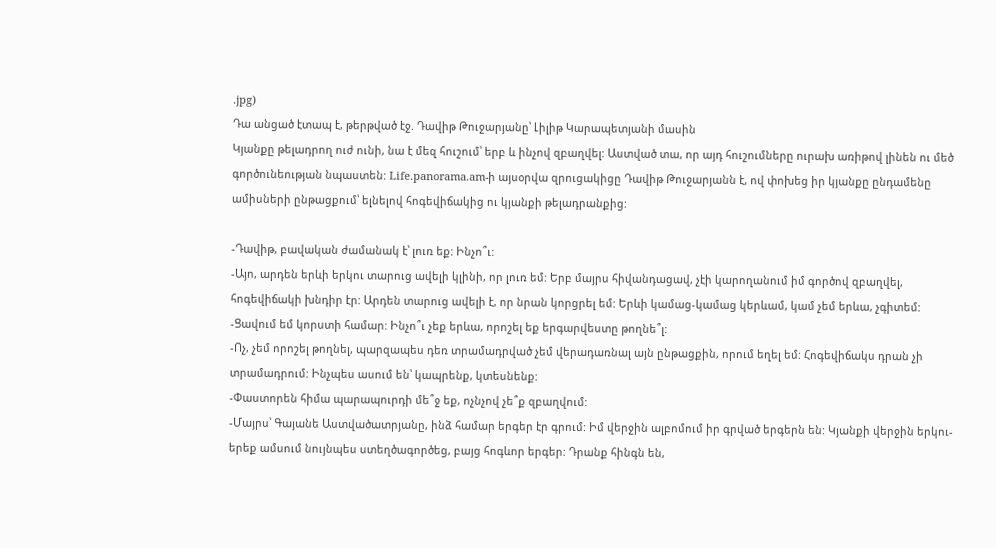.jpg)
Դա անցած էտապ է, թերթված էջ. Դավիթ Թուջարյանը՝ Լիլիթ Կարապետյանի մասին
Կյանքը թելադրող ուժ ունի, նա է մեզ հուշում՝ երբ և ինչով զբաղվել: Աստված տա, որ այդ հուշումները ուրախ առիթով լինեն ու մեծ գործունեության նպաստեն: Life.panorama.am-ի այսօրվա զրուցակիցը Դավիթ Թուջարյանն է, ով փոխեց իր կյանքը ընդամենը ամիսների ընթացքում՝ ելնելով հոգեվիճակից ու կյանքի թելադրանքից:

-Դավիթ, բավական ժամանակ է՝ լուռ եք: Ինչո՞ւ:
-Այո, արդեն երևի երկու տարուց ավելի կլինի, որ լուռ եմ: Երբ մայրս հիվանդացավ, չէի կարողանում իմ գործով զբաղվել, հոգեվիճակի խնդիր էր: Արդեն տարուց ավելի է, որ նրան կորցրել եմ: Երևի կամաց-կամաց կերևամ, կամ չեմ երևա, չգիտեմ:
-Ցավում եմ կորստի համար: Ինչո՞ւ չեք երևա, որոշել եք երգարվեստը թողնե՞լ:
-Ոչ, չեմ որոշել թողնել, պարզապես դեռ տրամադրված չեմ վերադառնալ այն ընթացքին, որում եղել եմ: Հոգեվիճակս դրան չի տրամադրում: Ինչպես ասում են՝ կապրենք, կտեսնենք:
-Փաստորեն հիմա պարապուրդի մե՞ջ եք, ոչնչով չե՞ք զբաղվում:
-Մայրս՝ Գայանե Աստվածատրյանը, ինձ համար երգեր էր գրում: Իմ վերջին ալբոմում իր գրված երգերն են: Կյանքի վերջին երկու-երեք ամսում նույնպես ստեղծագործեց, բայց հոգևոր երգեր: Դրանք հինգն են,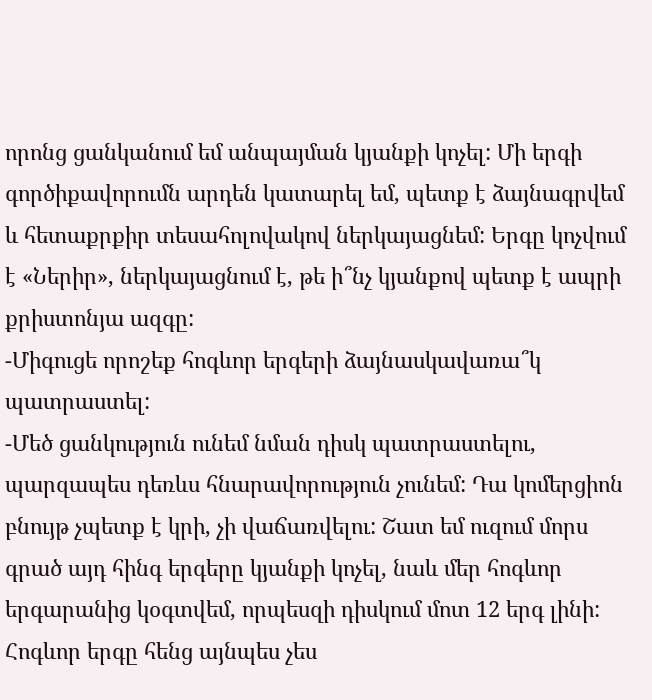որոնց ցանկանում եմ անպայման կյանքի կոչել: Մի երգի գործիքավորումն արդեն կատարել եմ, պետք է ձայնագրվեմ և հետաքրքիր տեսահոլովակով ներկայացնեմ: Երգը կոչվում է «Ներիր», ներկայացնում է, թե ի՞նչ կյանքով պետք է ապրի քրիստոնյա ազգը:
-Միգուցե որոշեք հոգևոր երգերի ձայնասկավառա՞կ պատրաստել:
-Մեծ ցանկություն ունեմ նման դիսկ պատրաստելու, պարզապես դեռևս հնարավորություն չունեմ: Դա կոմերցիոն բնույթ չպետք է կրի, չի վաճառվելու: Շատ եմ ուզում մորս գրած այդ հինգ երգերը կյանքի կոչել, նաև մեր հոգևոր երգարանից կօգտվեմ, որպեսզի դիսկում մոտ 12 երգ լինի: Հոգևոր երգը հենց այնպես չես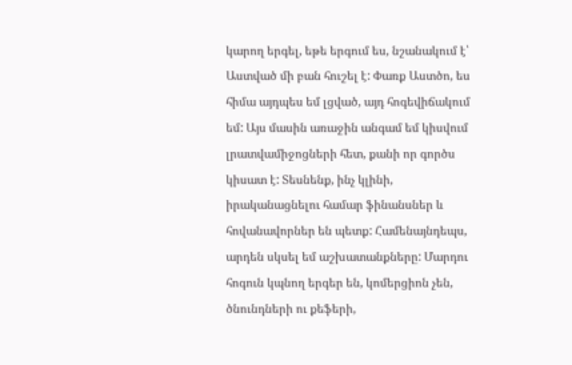կարող երգել, եթե երգում ես, նշանակում է՝ Աստված մի բան հուշել է: Փառք Աստծո, ես հիմա այդպես եմ լցված, այդ հոգեվիճակում եմ: Այս մասին առաջին անգամ եմ կիսվում լրատվամիջոցների հետ, քանի որ գործս կիսատ է: Տեսնենք, ինչ կլինի, իրականացնելու համար ֆինանսներ և հովանավորներ են պետք: Համենայնդեպս, արդեն սկսել եմ աշխատանքները: Մարդու հոգուն կպնող երգեր են, կոմերցիոն չեն, ծնունդների ու քեֆերի,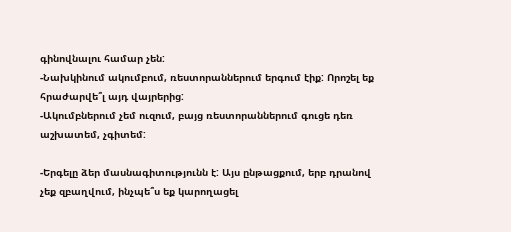գինովնալու համար չեն:
-Նախկինում ակումբում, ռեստորաններում երգում էիք: Որոշել եք հրաժարվե՞լ այդ վայրերից:
-Ակումբներում չեմ ուզում, բայց ռեստորաններում գուցե դեռ աշխատեմ, չգիտեմ:

-Երգելը ձեր մասնագիտությունն է: Այս ընթացքում, երբ դրանով չեք զբաղվում, ինչպե՞ս եք կարողացել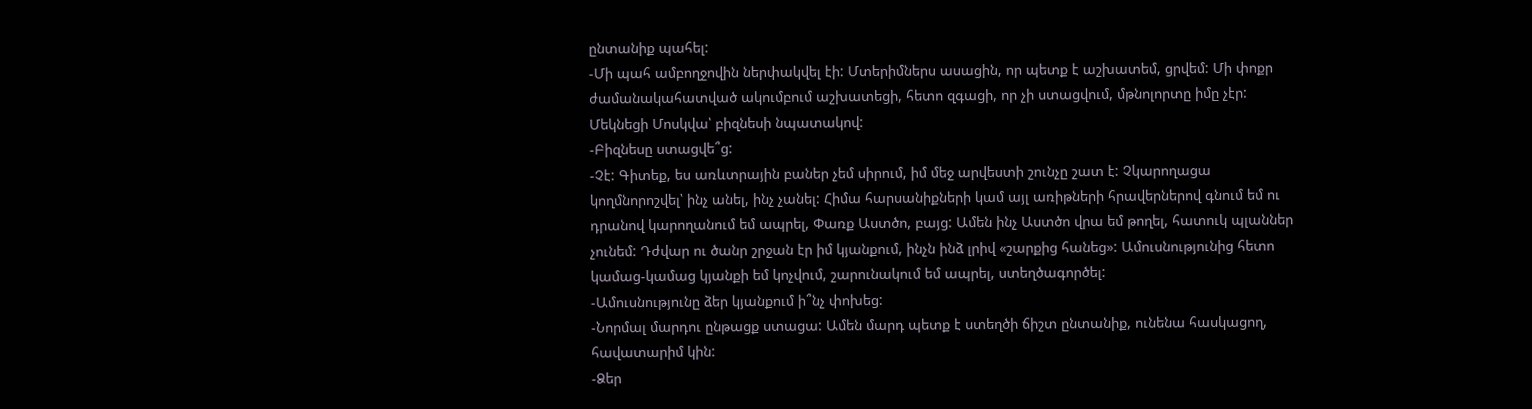ընտանիք պահել:
-Մի պահ ամբողջովին ներփակվել էի: Մտերիմներս ասացին, որ պետք է աշխատեմ, ցրվեմ: Մի փոքր ժամանակահատված ակումբում աշխատեցի, հետո զգացի, որ չի ստացվում, մթնոլորտը իմը չէր: Մեկնեցի Մոսկվա՝ բիզնեսի նպատակով:
-Բիզնեսը ստացվե՞ց:
-Չէ: Գիտեք, ես առևտրային բաներ չեմ սիրում, իմ մեջ արվեստի շունչը շատ է: Չկարողացա կողմնորոշվել՝ ինչ անել, ինչ չանել: Հիմա հարսանիքների կամ այլ առիթների հրավերներով գնում եմ ու դրանով կարողանում եմ ապրել, Փառք Աստծո, բայց: Ամեն ինչ Աստծո վրա եմ թողել, հատուկ պլաններ չունեմ: Դժվար ու ծանր շրջան էր իմ կյանքում, ինչն ինձ լրիվ «շարքից հանեց»: Ամուսնությունից հետո կամաց-կամաց կյանքի եմ կոչվում, շարունակում եմ ապրել, ստեղծագործել:
-Ամուսնությունը ձեր կյանքում ի՞նչ փոխեց:
-Նորմալ մարդու ընթացք ստացա: Ամեն մարդ պետք է ստեղծի ճիշտ ընտանիք, ունենա հասկացող, հավատարիմ կին:
-Ձեր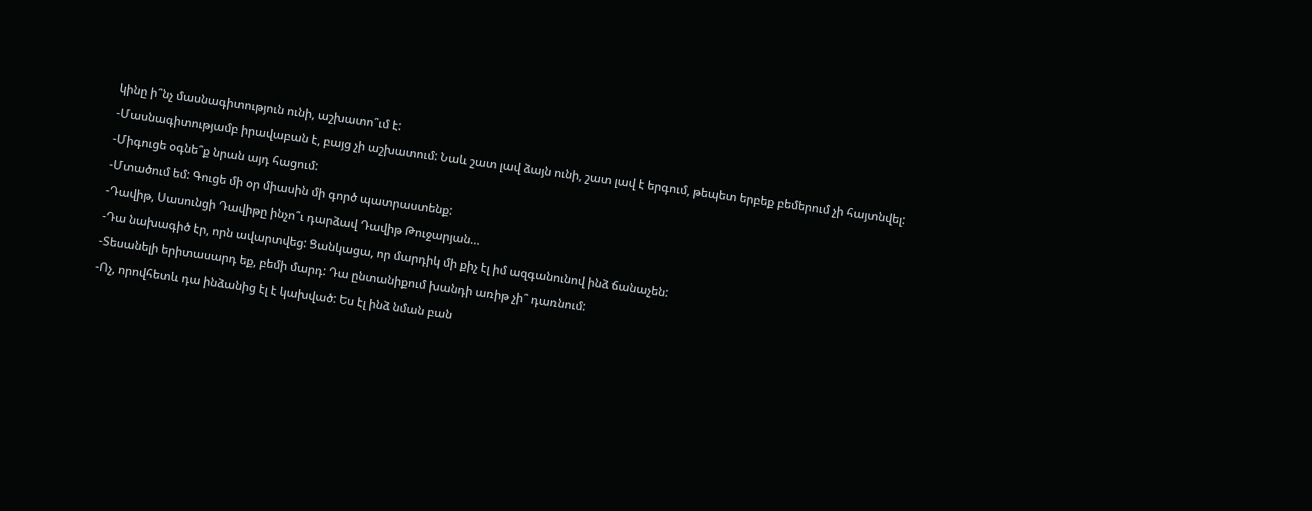կինը ի՞նչ մասնագիտություն ունի, աշխատո՞ւմ է:
-Մասնագիտությամբ իրավաբան է, բայց չի աշխատում: Նաև շատ լավ ձայն ունի, շատ լավ է երգում, թեպետ երբեք բեմերում չի հայտնվել:
-Միգուցե օգնե՞ք նրան այդ հացում:
-Մտածում եմ: Գուցե մի օր միասին մի գործ պատրաստենք:
-Դավիթ, Սասունցի Դավիթը ինչո՞ւ դարձավ Դավիթ Թուջարյան…
-Դա նախագիծ էր, որն ավարտվեց: Ցանկացա, որ մարդիկ մի քիչ էլ իմ ազգանունով ինձ ճանաչեն:
-Տեսանելի երիտասարդ եք, բեմի մարդ: Դա ընտանիքում խանդի առիթ չի՞ դառնում:
-Ոչ, որովհետև դա ինձանից էլ է կախված: Ես էլ ինձ նման բան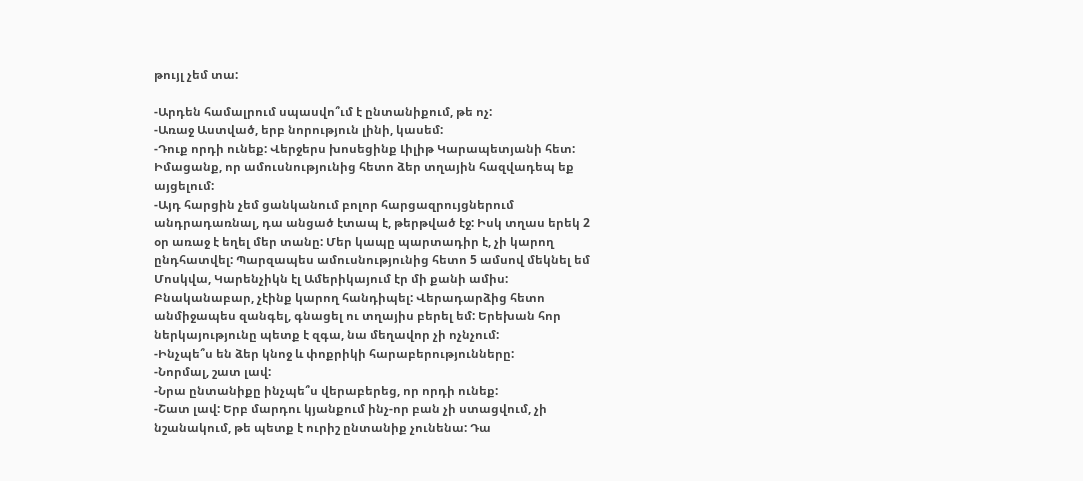թույլ չեմ տա:

-Արդեն համալրում սպասվո՞ւմ է ընտանիքում, թե ոչ:
-Առաջ Աստված, երբ նորություն լինի, կասեմ:
-Դուք որդի ունեք: Վերջերս խոսեցինք Լիլիթ Կարապետյանի հետ: Իմացանք, որ ամուսնությունից հետո ձեր տղային հազվադեպ եք այցելում:
-Այդ հարցին չեմ ցանկանում բոլոր հարցազրույցներում անդրադառնալ, դա անցած էտապ է, թերթված էջ: Իսկ տղաս երեկ 2 օր առաջ է եղել մեր տանը: Մեր կապը պարտադիր է, չի կարող ընդհատվել: Պարզապես ամուսնությունից հետո 5 ամսով մեկնել եմ Մոսկվա, Կարենչիկն էլ Ամերիկայում էր մի քանի ամիս: Բնականաբար, չէինք կարող հանդիպել: Վերադարձից հետո անմիջապես զանգել, գնացել ու տղայիս բերել եմ: Երեխան հոր ներկայությունը պետք է զգա, նա մեղավոր չի ոչնչում:
-Ինչպե՞ս են ձեր կնոջ և փոքրիկի հարաբերությունները:
-Նորմալ, շատ լավ:
-Նրա ընտանիքը ինչպե՞ս վերաբերեց, որ որդի ունեք:
-Շատ լավ: Երբ մարդու կյանքում ինչ-որ բան չի ստացվում, չի նշանակում, թե պետք է ուրիշ ընտանիք չունենա: Դա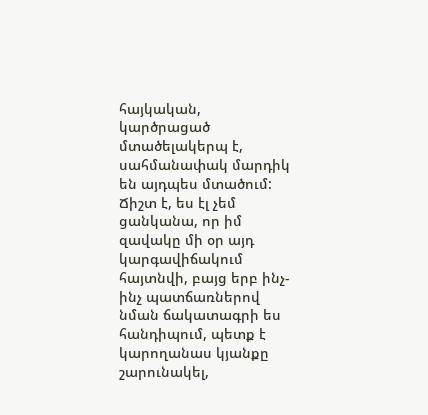հայկական, կարծրացած մտածելակերպ է, սահմանափակ մարդիկ են այդպես մտածում: Ճիշտ է, ես էլ չեմ ցանկանա, որ իմ զավակը մի օր այդ կարգավիճակում հայտնվի, բայց երբ ինչ-ինչ պատճառներով նման ճակատագրի ես հանդիպում, պետք է կարողանաս կյանքը շարունակել,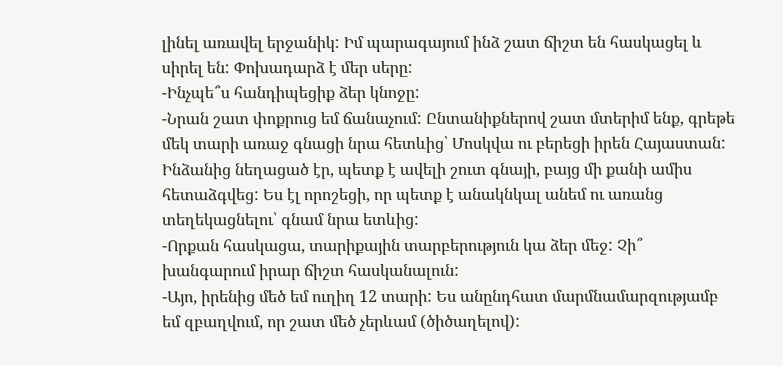լինել առավել երջանիկ: Իմ պարագայում ինձ շատ ճիշտ են հասկացել և սիրել են: Փոխադարձ է մեր սերը:
-Ինչպե՞ս հանդիպեցիք ձեր կնոջը:
-Նրան շատ փոքրուց եմ ճանաչում: Ընտանիքներով շատ մտերիմ ենք, գրեթե մեկ տարի առաջ գնացի նրա հետևից՝ Մոսկվա ու բերեցի իրեն Հայաստան: Ինձանից նեղացած էր, պետք է ավելի շուտ գնայի, բայց մի քանի ամիս հետաձգվեց: Ես էլ որոշեցի, որ պետք է անակնկալ անեմ ու առանց տեղեկացնելու՝ գնամ նրա ետևից:
-Որքան հասկացա, տարիքային տարբերություն կա ձեր մեջ: Չի՞ խանգարում իրար ճիշտ հասկանալուն:
-Այո, իրենից մեծ եմ ուղիղ 12 տարի: Ես անընդհատ մարմնամարզությամբ եմ զբաղվում, որ շատ մեծ չերևամ (ծիծաղելով):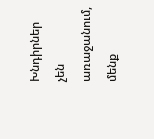Խնդիրներ չեն առաջանում, մենք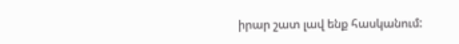իրար շատ լավ ենք հասկանում: